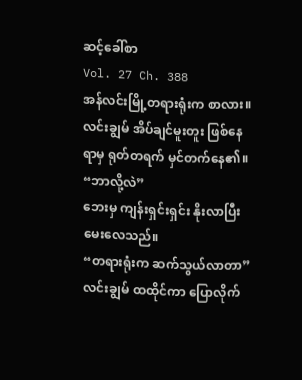ဆင့်ခေါ်စာ
Vol. 27 Ch. 388
အန်လင်းမြို့တရားရုံးက စာလား။
လင်းချွမ် အိပ်ချင်မူးတူး ဖြစ်နေရာမှ ရုတ်တရက် မှင်တက်နေ၏။
“ဘာလို့လဲ”
ဘေးမှ ကျန်းရှင်းရှင်း နိုးလာပြီး မေးလေသည်။
“တရားရုံးက ဆက်သွယ်လာတာ”
လင်းချွမ် ထထိုင်ကာ ပြောလိုက်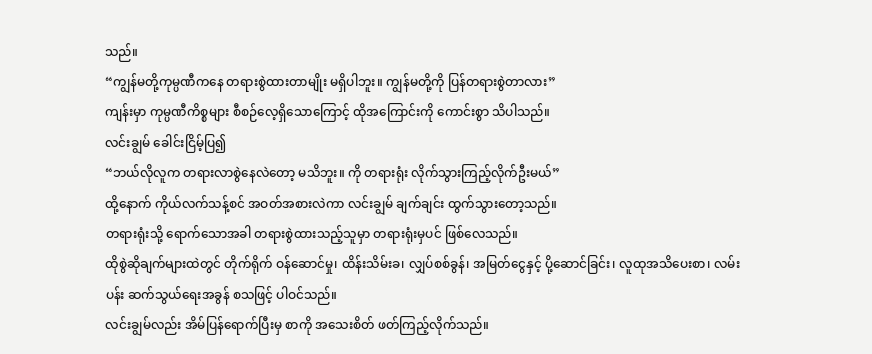သည်။
“ကျွန်မတို့ကုမ္ပဏီကနေ တရားစွဲထားတာမျိုး မရှိပါဘူး။ ကျွန်မတို့ကို ပြန်တရားစွဲတာလား”
ကျန်းမှာ ကုမ္ပဏီကိစ္စများ စီစဉ်လေ့ရှိသောကြောင့် ထိုအကြောင်းကို ကောင်းစွာ သိပါသည်။
လင်းချွမ် ခေါင်းငြိမ့်ပြ၍
“ဘယ်လိုလူက တရားလာစွဲနေလဲတော့ မသိဘူး။ ကို တရားရုံး လိုက်သွားကြည့်လိုက်ဦးမယ်”
ထို့နောက် ကိုယ်လက်သန့်စင် အဝတ်အစားလဲကာ လင်းချွမ် ချက်ချင်း ထွက်သွားတော့သည်။
တရားရုံးသို့ ရောက်သောအခါ တရားစွဲထားသည့်သူမှာ တရားရုံးမှပင် ဖြစ်လေသည်။
ထိုစွဲဆိုချက်များထဲတွင် တိုက်ရိုက် ဝန်ဆောင်မှု၊ ထိန်းသိမ်းခ၊ လျှပ်စစ်ခွန်၊ အမြတ်ငွေနှင့် ပို့ဆောင်ခြင်း၊ လူထုအသိပေးစာ၊ လမ်းပန်း ဆက်သွယ်ရေးအခွန် စသဖြင့် ပါဝင်သည်။
လင်းချွမ်လည်း အိမ်ပြန်ရောက်ပြီးမှ စာကို အသေးစိတ် ဖတ်ကြည့်လိုက်သည်။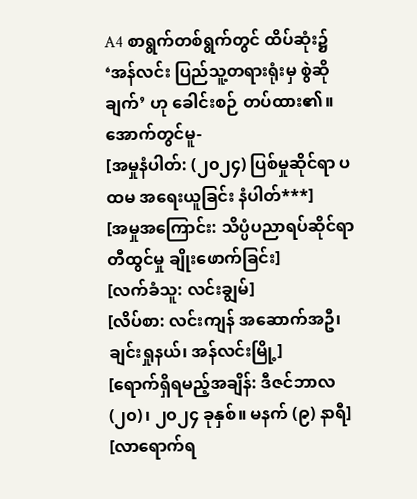A4 စာရွက်တစ်ရွက်တွင် ထိပ်ဆုံး၌ ‘အန်လင်း ပြည်သူ့တရားရုံးမှ စွဲဆိုချက်’ ဟု ခေါင်းစဉ် တပ်ထား၏။
အောက်တွင်မူ-
[အမှုနံပါတ်: (၂၀၂၄) ပြစ်မှုဆိုင်ရာ ပထမ အရေးယူခြင်း နံပါတ်***]
[အမှုအကြောင်း: သိပ္ပံပညာရပ်ဆိုင်ရာ တီထွင်မှု ချိုးဖောက်ခြင်း]
[လက်ခံသူ: လင်းချွမ်]
[လိပ်စာ: လင်းကျန် အဆောက်အဦ၊ ချင်းရှုနယ်၊ အန်လင်းမြို့]
[ရောက်ရှိရမည့်အချိန်: ဒီဇင်ဘာလ (၂၀)၊ ၂၀၂၄ ခုနှစ်။ မနက် (၉) နာရီ]
[လာရောက်ရ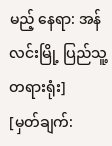မည့် နေရာ: အန်လင်းမြို့ ပြည်သူ့တရားရုံး]
[မှတ်ချက်: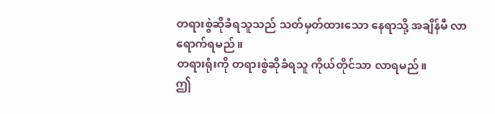တရားစွဲဆိုခံရသူသည် သတ်မှတ်ထားသော နေရာသို့ အချိန်မီ လာရောက်ရမည်။
တရားရုံးကို တရားစွဲဆိုခံရသူ ကိုယ်တိုင်သာ လာရမည်။
ဤ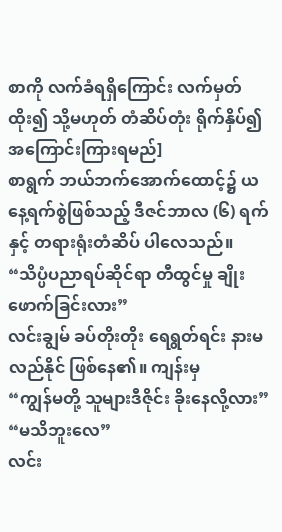စာကို လက်ခံရရှိကြောင်း လက်မှတ်ထိုး၍ သို့မဟုတ် တံဆိပ်တုံး ရိုက်နှိပ်၍ အကြောင်းကြားရမည်]
စာရွက် ဘယ်ဘက်အောက်ထောင့်၌ ယနေ့ရက်စွဲဖြစ်သည့် ဒီဇင်ဘာလ (၆) ရက်နှင့် တရားရုံးတံဆိပ် ပါလေသည်။
“သိပ္ပံပညာရပ်ဆိုင်ရာ တီထွင်မှု ချိုးဖောက်ခြင်းလား”
လင်းချွမ် ခပ်တိုးတိုး ရေရွတ်ရင်း နားမလည်နိုင် ဖြစ်နေ၏။ ကျန်းမှ
“ကျွန်မတို့ သူများဒီဇိုင်း ခိုးနေလို့လား”
“မသိဘူးလေ”
လင်း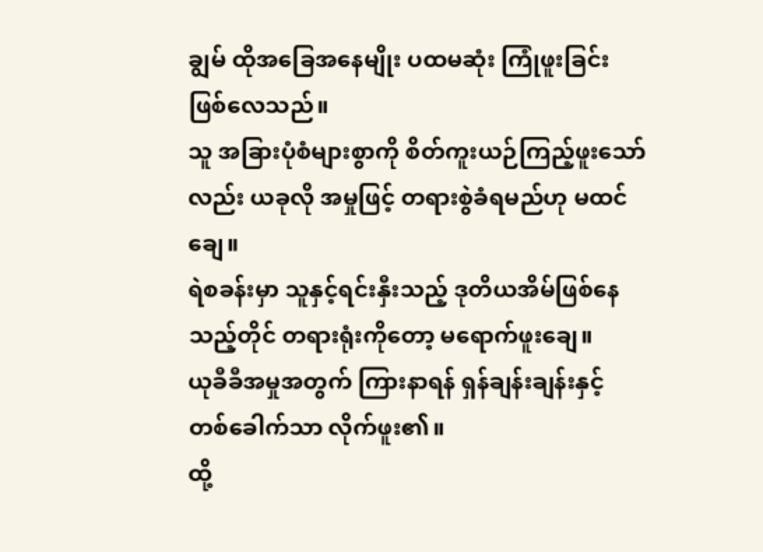ချွမ် ထိုအခြေအနေမျိုး ပထမဆုံး ကြုံဖူးခြင်း ဖြစ်လေသည်။
သူ အခြားပုံစံများစွာကို စိတ်ကူးယဉ်ကြည့်ဖူးသော်လည်း ယခုလို အမှုဖြင့် တရားစွဲခံရမည်ဟု မထင်ချေ။
ရဲစခန်းမှာ သူနှင့်ရင်းနှီးသည့် ဒုတိယအိမ်ဖြစ်နေသည့်တိုင် တရားရုံးကိုတော့ မရောက်ဖူးချေ။
ယုခီခီအမှုအတွက် ကြားနာရန် ရှန်ချန်းချန်းနှင့် တစ်ခေါက်သာ လိုက်ဖူး၏။
ထို့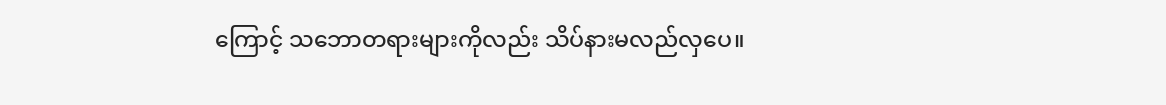ကြောင့် သဘောတရားများကိုလည်း သိပ်နားမလည်လှပေ။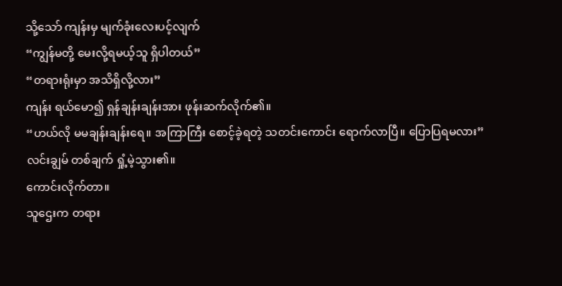သို့သော် ကျန်းမှ မျက်ခုံးလေးပင့်လျက်
“ကျွန်မတို့ မေးလို့ရမယ့်သူ ရှိပါတယ်”
“တရားရုံးမှာ အသိရှိလို့လား”
ကျန်း ရယ်မော၍ ရှန်ချန်းချန်းအား ဖုန်းဆက်လိုက်၏။
“ဟယ်လို မမချန်းချန်းရေ။ အကြာကြီး စောင့်ခဲ့ရတဲ့ သတင်းကောင်း ရောက်လာပြီ။ ပြောပြရမလား”
လင်းချွမ် တစ်ချက် ရှုံ့မဲ့သွား၏။
ကောင်းလိုက်တာ။
သူဌေးက တရား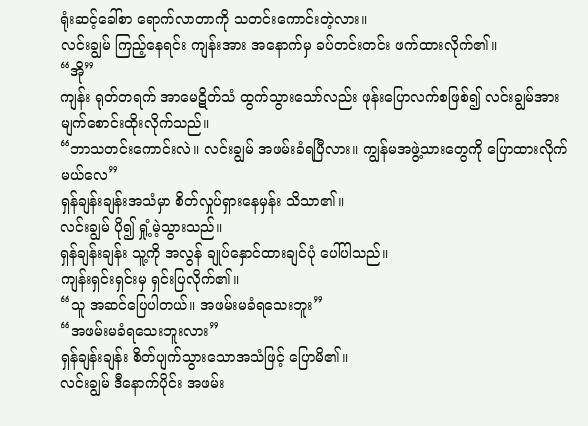ရုံးဆင့်ခေါ်စာ ရောက်လာတာကို သတင်းကောင်းတဲ့လား။
လင်းချွမ် ကြည့်နေရင်း ကျန်းအား အနောက်မှ ခပ်တင်းတင်း ဖက်ထားလိုက်၏။
“အို”
ကျန်း ရုတ်တရက် အာမေဋိတ်သံ ထွက်သွားသော်လည်း ဖုန်းပြောလက်စဖြစ်၍ လင်းချွမ်အား မျက်စောင်းထိုးလိုက်သည်။
“ဘာသတင်းကောင်းလဲ။ လင်းချွမ် အဖမ်းခံရပြီလား။ ကျွန်မအဖွဲ့သားတွေကို ပြောထားလိုက်မယ်လေ”
ရှန်ချန်းချန်းအသံမှာ စိတ်လှုပ်ရှားနေမှန်း သိသာ၏။
လင်းချွမ် ပို၍ ရှုံ့မဲ့သွားသည်။
ရှန်ချန်းချန်း သူ့ကို အလွန် ချုပ်နှောင်ထားချင်ပုံ ပေါ်ပါသည်။
ကျန်းရှင်းရှင်းမှ ရှင်းပြလိုက်၏။
“သူ အဆင်ပြေပါတယ်။ အဖမ်းမခံရသေးဘူး”
“အဖမ်းမခံရသေးဘူးလား”
ရှန်ချန်းချန်း စိတ်ပျက်သွားသောအသံဖြင့် ပြောမိ၏။
လင်းချွမ် ဒီနောက်ပိုင်း အဖမ်း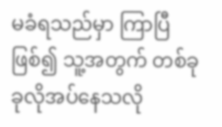မခံရသည်မှာ ကြာပြီဖြစ်၍ သူ့အတွက် တစ်ခုခုလိုအပ်နေသလို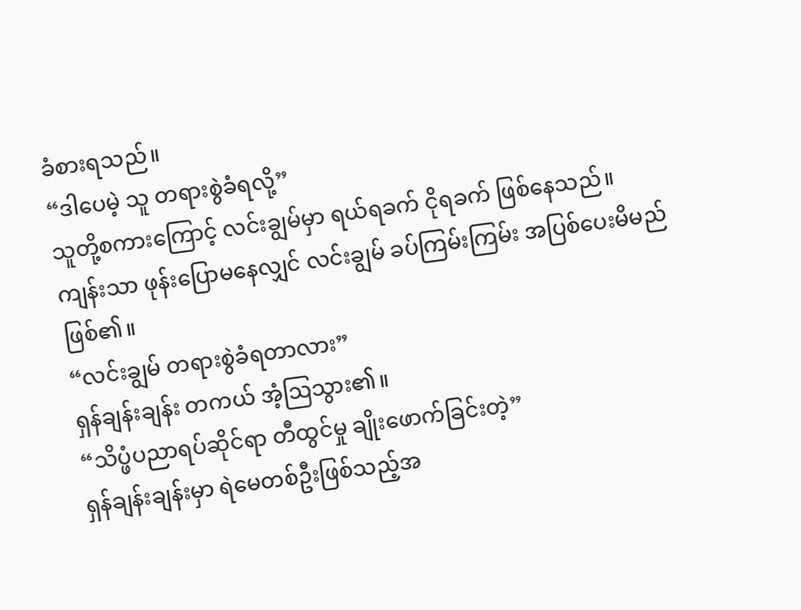ခံစားရသည်။
“ဒါပေမဲ့ သူ တရားစွဲခံရလို့”
သူတို့စကားကြောင့် လင်းချွမ်မှာ ရယ်ရခက် ငိုရခက် ဖြစ်နေသည်။
ကျန်းသာ ဖုန်းပြောမနေလျှင် လင်းချွမ် ခပ်ကြမ်းကြမ်း အပြစ်ပေးမိမည် ဖြစ်၏။
“လင်းချွမ် တရားစွဲခံရတာလား”
ရှန်ချန်းချန်း တကယ် အံ့ဩသွား၏။
“သိပ္ဖံပညာရပ်ဆိုင်ရာ တီထွင်မှု ချိုးဖောက်ခြင်းတဲ့”
ရှန်ချန်းချန်းမှာ ရဲမေတစ်ဦးဖြစ်သည့်အ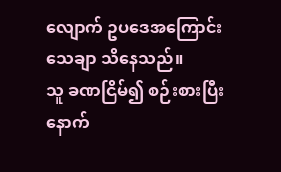လျောက် ဥပဒေအကြောင်း သေချာ သိနေသည်။
သူ ခဏငြိမ်၍ စဉ်းစားပြီးနောက်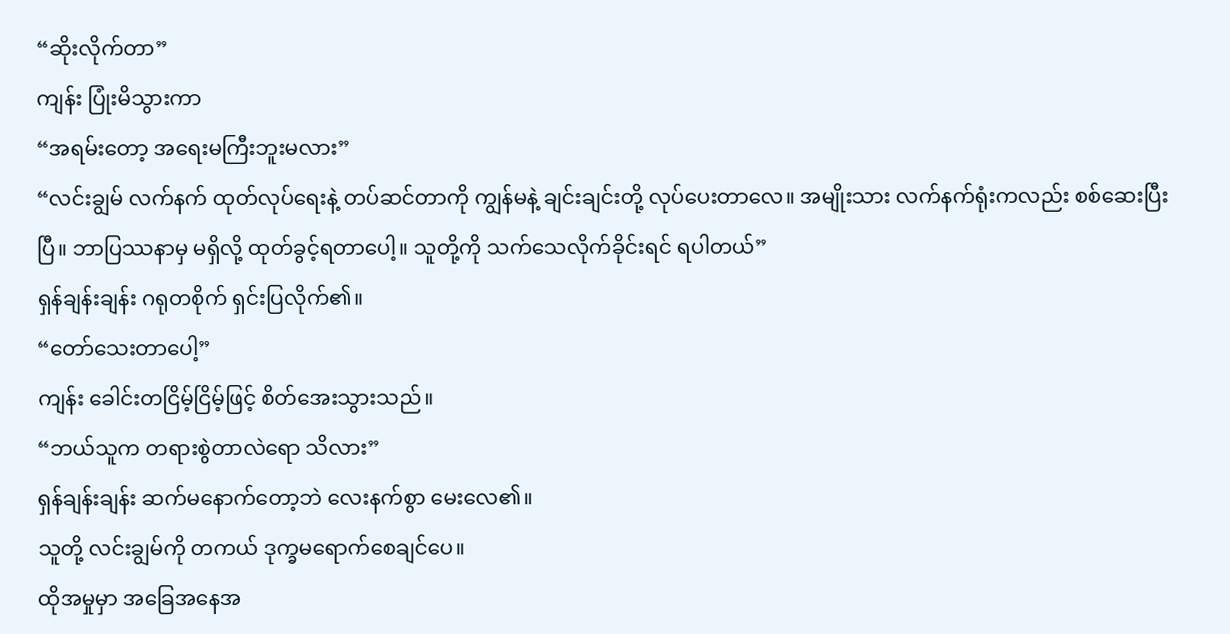“ဆိုးလိုက်တာ”
ကျန်း ပြုံးမိသွားကာ
“အရမ်းတော့ အရေးမကြီးဘူးမလား”
“လင်းချွမ် လက်နက် ထုတ်လုပ်ရေးနဲ့ တပ်ဆင်တာကို ကျွန်မနဲ့ ချင်းချင်းတို့ လုပ်ပေးတာလေ။ အမျိုးသား လက်နက်ရုံးကလည်း စစ်ဆေးပြီးပြီ။ ဘာပြဿနာမှ မရှိလို့ ထုတ်ခွင့်ရတာပေါ့။ သူတို့ကို သက်သေလိုက်ခိုင်းရင် ရပါတယ်”
ရှန်ချန်းချန်း ဂရုတစိုက် ရှင်းပြလိုက်၏။
“တော်သေးတာပေါ့”
ကျန်း ခေါင်းတငြိမ့်ငြိမ့်ဖြင့် စိတ်အေးသွားသည်။
“ဘယ်သူက တရားစွဲတာလဲရော သိလား”
ရှန်ချန်းချန်း ဆက်မနောက်တော့ဘဲ လေးနက်စွာ မေးလေ၏။
သူတို့ လင်းချွမ်ကို တကယ် ဒုက္ခမရောက်စေချင်ပေ။
ထိုအမှုမှာ အခြေအနေအ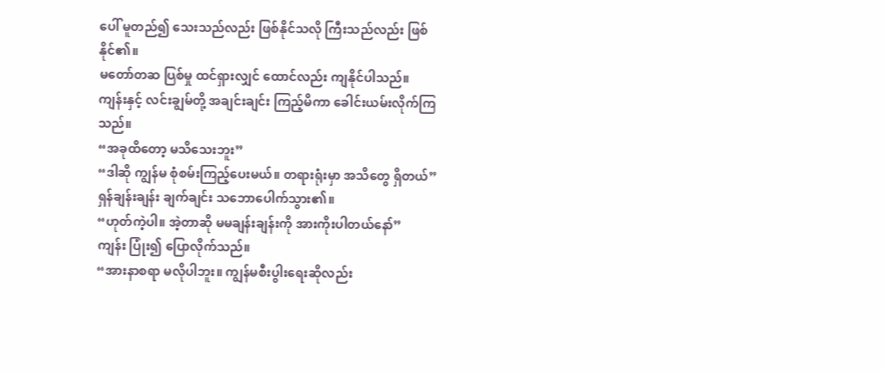ပေါ် မူတည်၍ သေးသည်လည်း ဖြစ်နိုင်သလို ကြီးသည်လည်း ဖြစ်နိုင်၏။
မတော်တဆ ပြစ်မှု ထင်ရှားလျှင် ထောင်လည်း ကျနိုင်ပါသည်။
ကျန်းနှင့် လင်းချွမ်တို့ အချင်းချင်း ကြည့်မိကာ ခေါင်းယမ်းလိုက်ကြသည်။
“အခုထိတော့ မသိသေးဘူး”
“ဒါဆို ကျွန်မ စုံစမ်းကြည့်ပေးမယ်။ တရားရုံးမှာ အသိတွေ ရှိတယ်”
ရှန်ချန်းချန်း ချက်ချင်း သဘောပေါက်သွား၏။
“ဟုတ်ကဲ့ပါ။ အဲ့တာဆို မမချန်းချန်းကို အားကိုးပါတယ်နော်”
ကျန်း ပြုံး၍ ပြောလိုက်သည်။
“အားနာစရာ မလိုပါဘူး။ ကျွန်မစီးပွါးရေးဆိုလည်း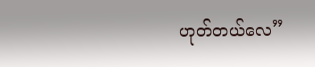ဟုတ်တယ်လေ”